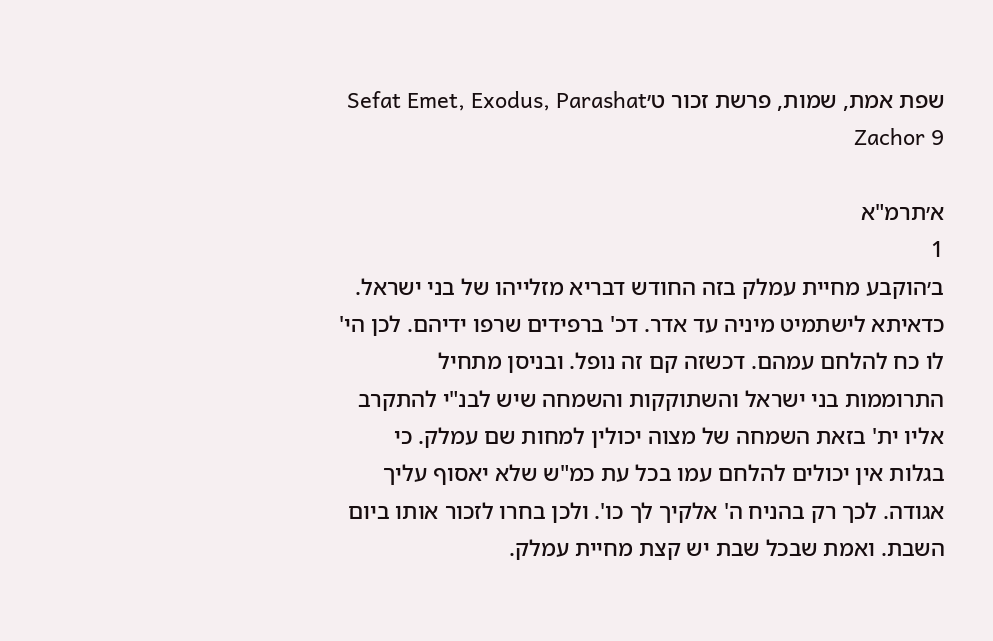שפת אמת, שמות, פרשת זכור ט׳Sefat Emet, Exodus, Parashat Zachor 9

א׳תרמ"א
1
ב׳הוקבע מחיית עמלק בזה החודש דבריא מזלייהו של בני ישראל. כדאיתא לישתמיט מיניה עד אדר. דכ' ברפידים שרפו ידיהם. לכן הי' לו כח להלחם עמהם. דכשזה קם זה נופל. ובניסן מתחיל התרוממות בני ישראל והשתוקקות והשמחה שיש לבנ"י להתקרב אליו ית' בזאת השמחה של מצוה יכולין למחות שם עמלק. כי בגלות אין יכולים להלחם עמו בכל עת כמ"ש שלא יאסוף עליך אגודה. לכך רק בהניח ה' אלקיך לך כו'. ולכן בחרו לזכור אותו ביום השבת. ואמת שבכל שבת יש קצת מחיית עמלק.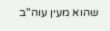שהוא מעין עוה"ב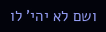ושם לא יהי' לו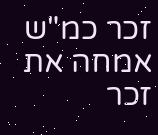זכר כמ"ש אמחה את זכר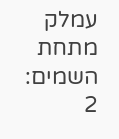עמלק מתחת השמים:
2